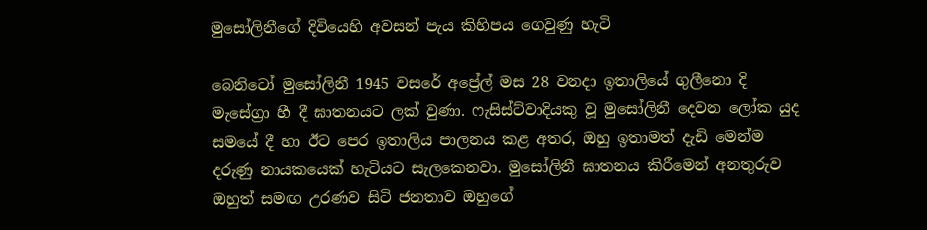මුසෝලිනීගේ දිවියෙහි අවසන් පැය කිහිපය ගෙවුණු හැටි

බෙනිටෝ මුසෝලිනී 1945 වසරේ අප්‍රේල් මස 28 වනදා ඉතාලියේ ගුලීනො දි මැසේග්‍රා හී දී ඝාතනයට ලක් වුණා. ෆැසිස්ට්වාදියකු වූ මුසෝලිනී දෙවන ලෝක යුද සමයේ දී හා ඊට පෙර ඉතාලිය පාලනය කළ අතර, ඔහු ඉතාමත් දැඩි මෙන්ම දරුණු නායකයෙක් හැටියට සැලකෙනවා. මුසෝලිනී ඝාතනය කිරීමෙන් අනතුරුව ඔහුත් සමඟ උරණව සිටි ජනතාව ඔහුගේ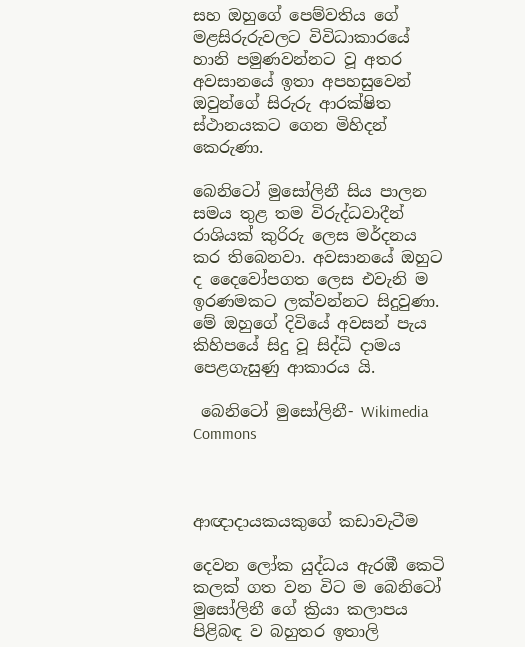සහ ඔහුගේ පෙම්වතිය ගේ මළසිරුරුවලට විවිධාකාරයේ හානි පමුණවන්නට වූ අතර අවසානයේ ඉතා අපහසුවෙන් ඔවුන්ගේ සිරුරු ආරක්ෂිත ස්ථානයකට ගෙන මිහිදන් කෙරුණා.

බෙනිටෝ මුසෝලිනී සිය පාලන සමය තුළ තම විරුද්ධවාදීන් රාශියක් කුරිරු ලෙස මර්දනය කර තිබෙනවා. අවසානයේ ඔහුට ද දෛවෝපගත ලෙස එවැනි ම ඉරණමකට ලක්වන්නට සිදුවුණා. මේ ඔහුගේ දිවියේ අවසන් පැය කිහිපයේ සිදු වූ සිද්ධි දාමය පෙළගැසුණු ආකාරය යි.

 බෙනිටෝ මුසෝලිනී- Wikimedia Commons



ආඥාදායකයකුගේ කඩාවැටීම

දෙවන ලෝක යුද්ධය ඇරඹී කෙටි කලක් ගත වන විට ම බෙනිටෝ මුසෝලිනී ගේ ක්‍රියා කලාපය පිළිබඳ ව බහුතර ඉතාලි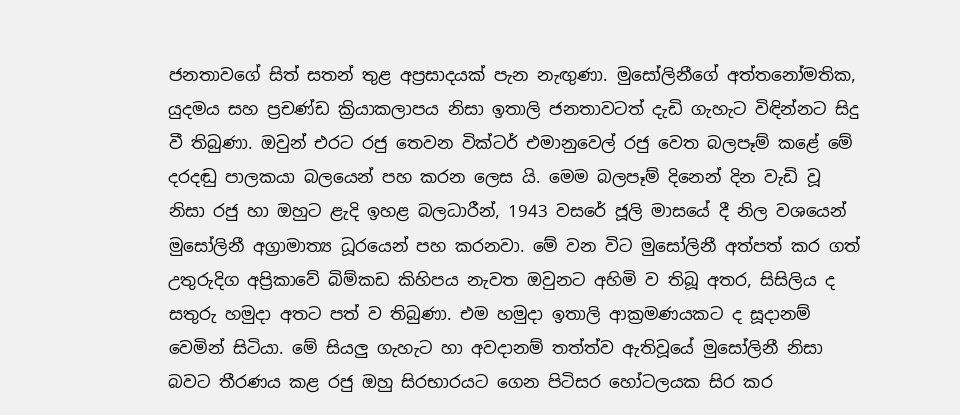ජනතාවගේ සිත් සතන් තුළ අප්‍රසාදයක් පැන නැඟුණා. මුසෝලිනීගේ අත්තනෝමතික, යුදමය සහ ප්‍රචණ්ඩ ක්‍රියාකලාපය නිසා ඉතාලි ජනතාවටත් දැඩි ගැහැට විඳින්නට සිදු වී තිබුණා. ඔවුන් එරට රජු තෙවන වික්ටර් එමානුවෙල් රජු වෙත බලපෑම් කළේ මේ දරදඬු පාලකයා බලයෙන් පහ කරන ලෙස යි. මෙම බලපෑම් දිනෙන් දින වැඩි වූ නිසා රජු හා ඔහුට ළැදි ඉහළ බලධාරීන්, 1943 වසරේ ජූලි මාසයේ දී නිල වශයෙන් මුසෝලිනී අග්‍රාමාත්‍ය ධූරයෙන් පහ කරනවා. මේ වන විට මුසෝලිනී අත්පත් කර ගත් උතුරුදිග අප්‍රිකාවේ බිම්කඩ කිහිපය නැවත ඔවුනට අහිමි ව තිබූ අතර, සිසිලිය ද සතුරු හමුදා අතට පත් ව තිබුණා. එම හමුදා ඉතාලි ආක්‍රමණයකට ද සූදානම් වෙමින් සිටියා. මේ සියලු ගැහැට හා අවදානම් තත්ත්ව ඇතිවූයේ මුසෝලිනී නිසා බවට තීරණය කළ රජු ඔහු සිරභාරයට ගෙන පිටිසර හෝටලයක සිර කර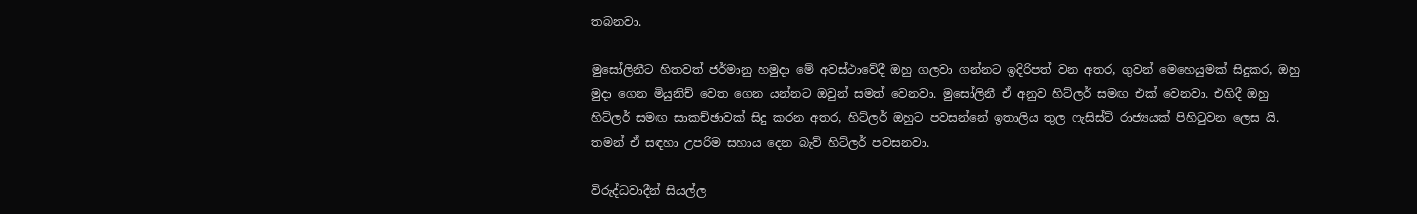තබනවා.

මුසෝලිනීට හිතවත් ජර්මානු හමුදා මේ අවස්ථාවේදී ඔහු ගලවා ගන්නට ඉදිරිපත් වන අතර, ගුවන් මෙහෙයුමක් සිදුකර, ඔහු මුදා ගෙන මියුනිච් වෙත ගෙන යන්නට ඔවුන් සමත් වෙනවා. මුසෝලිනී ඒ අනුව හිට්ලර් සමඟ එක් වෙනවා. එහිදී ඔහු හිට්ලර් සමඟ සාකච්ඡාවක් සිදු කරන අතර, හිට්ලර් ඔහුට පවසන්නේ ඉතාලිය තුල ෆැසිස්ට් රාජ්‍යයක් පිහිටුවන ලෙස යි. තමන් ඒ සඳහා උපරිම සහාය දෙන බැව් හිට්ලර් පවසනවා.

විරුද්ධවාදීන් සියල්ල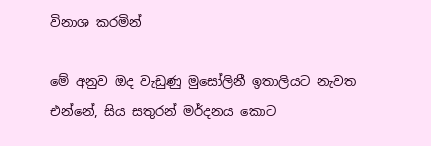විනාශ කරමින්

මේ අනුව ඔද වැඩුණු මුසෝලිනී ඉතාලියට නැවත එන්නේ, සිය සතුරන් මර්දනය කොට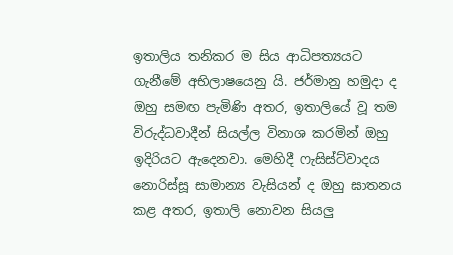ඉතාලිය තනිකර ම සිය ආධිපත්‍යයට ගැනීමේ අභිලාෂයෙනු යි. ජර්මානු හමුදා ද ඔහු සමඟ පැමිණි අතර, ඉතාලියේ වූ තම විරුද්ධවාදීන් සියල්ල විනාශ කරමින් ඔහු ඉදිරියට ඇදෙනවා. මෙහිදී ෆැසිස්ට්වාදය නොරිස්සූ සාමාන්‍ය වැසියන් ද ඔහු ඝාතනය කළ අතර, ඉතාලි නොවන සියලු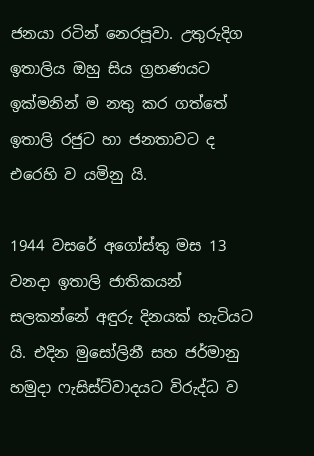ජනයා රටින් නෙරපූවා. උතුරුදිග ඉතාලිය ඔහු සිය ග්‍රහණයට ඉක්මනින් ම නතු කර ගත්තේ ඉතාලි රජුට හා ජනතාවට ද එරෙහි ව යමිනු යි.

1944 වසරේ අගෝස්තු මස 13 වනදා ඉතාලි ජාතිකයන් සලකන්නේ අඳුරු දිනයක් හැටියට යි. එදින මුසෝලිනී සහ ජර්මානු හමුදා ෆැසිස්ට්වාදයට විරුද්ධ ව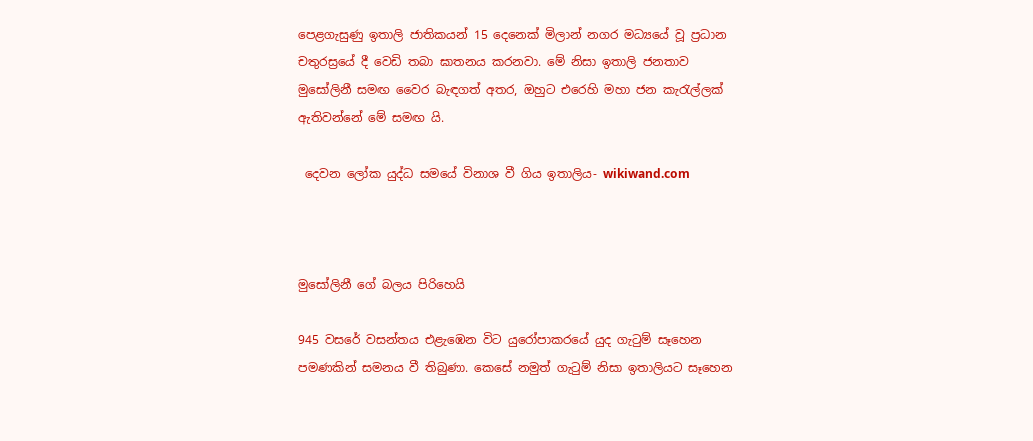පෙළගැසුණු ඉතාලි ජාතිකයන් 15 දෙනෙක් මිලාන් නගර මධ්‍යයේ වූ ප්‍රධාන චතුරස්‍රයේ දී වෙඩි තබා ඝාතනය කරනවා. මේ නිසා ඉතාලි ජනතාව මුසෝලිනී සමඟ වෛර බැඳගත් අතර, ඔහුට එරෙහි මහා ජන කැරැල්ලක් ඇතිවන්නේ මේ සමඟ යි.

 දෙවන ලෝක යුද්ධ සමයේ විනාශ වී ගිය ඉතාලිය- wikiwand.com



මුසෝලිනී ගේ බලය පිරිහෙයි

945 වසරේ වසන්තය එළැඹෙන විට යුරෝපාකරයේ යුද ගැටුම් සෑහෙන පමණකින් සමනය වී තිබුණා. කෙසේ නමුත් ගැටුම් නිසා ඉතාලියට සෑහෙන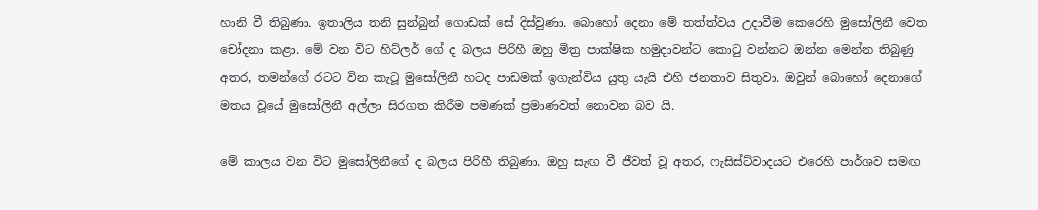හානි වී තිබුණා. ඉතාලිය තනි සුන්බුන් ගොඩක් සේ දිස්වුණා. බොහෝ දෙනා මේ තත්ත්වය උදාවීම කෙරෙහි මුසෝලිනී වෙත චෝදනා කළා. මේ වන විට හිට්ලර් ගේ ද බලය පිරිහී ඔහු මිත්‍ර පාක්ෂික හමුදාවන්ට කොටු වන්නට ඔන්න මෙන්න තිබුණු අතර, තමන්ගේ රටට වින කැටූ මුසෝලිනී හටද පාඩමක් ඉගැන්විය යුතු යැයි එහි ජනතාව සිතුවා. ඔවුන් බොහෝ දෙනාගේ මතය වූයේ මුසෝලිනී අල්ලා සිරගත කිරීම පමණක් ප්‍රමාණවත් නොවන බව යි.

මේ කාලය වන විට මුසෝලිනීගේ ද බලය පිරිහී තිබුණා. ඔහු සැඟ වී ජීවත් වූ අතර, ෆැසිස්ට්වාදයට එරෙහි පාර්ශව සමඟ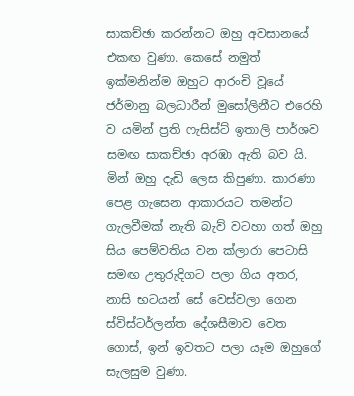සාකච්ඡා කරන්නට ඔහු අවසානයේ එකඟ වුණා. කෙසේ නමුත් ඉක්මනින්ම ඔහුට ආරංචි වූයේ ජර්මානු බලධාරීන් මුසෝලිනීට එරෙහි ව යමින් ප්‍රති ෆැසිස්ට් ඉතාලි පාර්ශව සමඟ සාකච්ඡා අරඹා ඇති බව යි. මින් ඔහු දැඩි ලෙස කිපුණා. කාරණා පෙළ ගැසෙන ආකාරයට තමන්ට ගැලවීමක් නැති බැව් වටහා ගත් ඔහු සිය පෙම්වතිය වන ක්ලාරා පෙටාසි සමඟ උතුරුදිගට පලා ගිය අතර, නාසි භටයන් සේ වෙස්වලා ගෙන ස්විස්ටර්ලන්ත දේශසීමාව වෙත ගොස්, ඉන් ඉවතට පලා යෑම ඔහුගේ සැලසුම වුණා.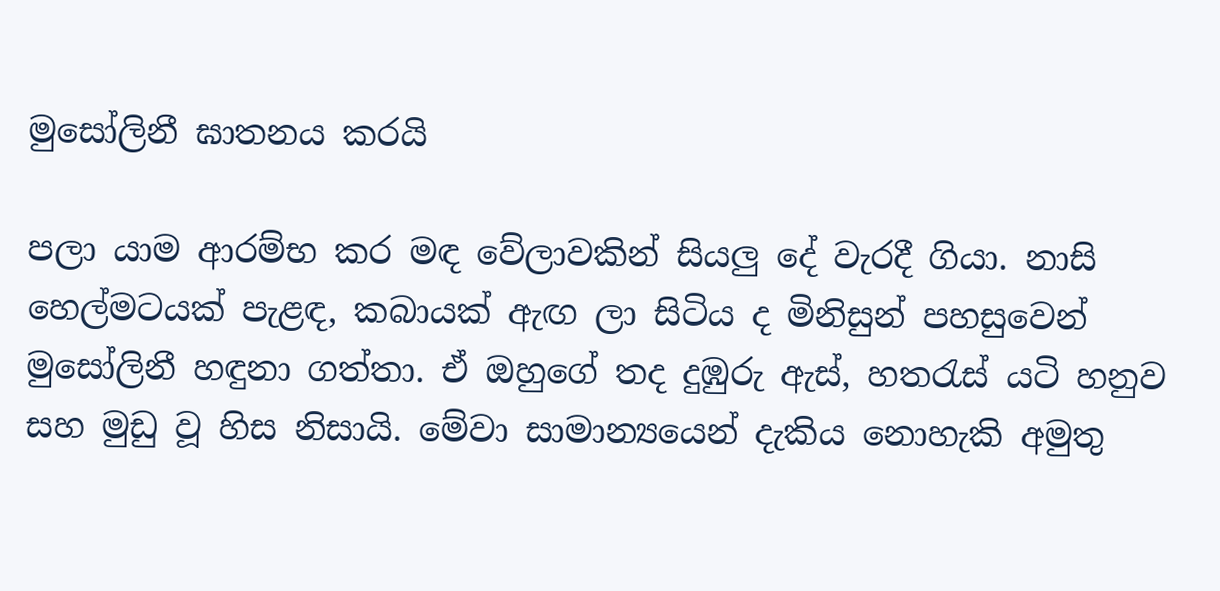මුසෝලිනී ඝාතනය කරයි

පලා යාම ආරම්භ කර මඳ වේලාවකින් සියලු දේ වැරදී ගියා. නාසි හෙල්මටයක් පැළඳ, කබායක් ඇඟ ලා සිටිය ද මිනිසුන් පහසුවෙන් මුසෝලිනී හඳුනා ගත්තා. ඒ ඔහුගේ තද දුඹුරු ඇස්, හතරැස් යටි හනුව සහ මුඩු වූ හිස නිසායි. මේවා සාමාන්‍යයෙන් දැකිය නොහැකි අමුතු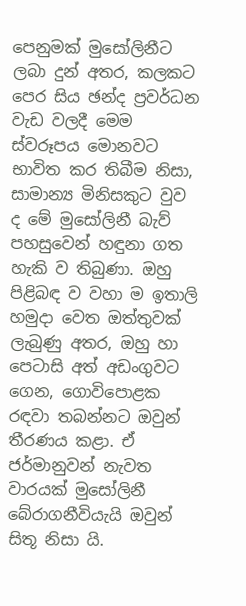පෙනුමක් මුසෝලිනීට ලබා දුන් අතර, කලකට පෙර සිය ඡන්ද ප්‍රවර්ධන වැඩ වලදී මෙම ස්වරූපය මොනවට භාවිත කර තිබීම නිසා, සාමාන්‍ය මිනිසකුට වුව ද මේ මුසෝලිනී බැව් පහසුවෙන් හඳුනා ගත හැකි ව තිබුණා. ඔහු පිළිබඳ ව වහා ම ඉතාලි හමුදා වෙත ඔත්තුවක් ලැබුණු අතර, ඔහු හා පෙටාසි අත් අඩංගුවට ගෙන, ගොවිපොළක රඳවා තබන්නට ඔවුන් තීරණය කළා. ඒ ජර්මානුවන් නැවත වාරයක් මුසෝලිනී බේරාගනීවියැයි ඔවුන් සිතූ නිසා යි.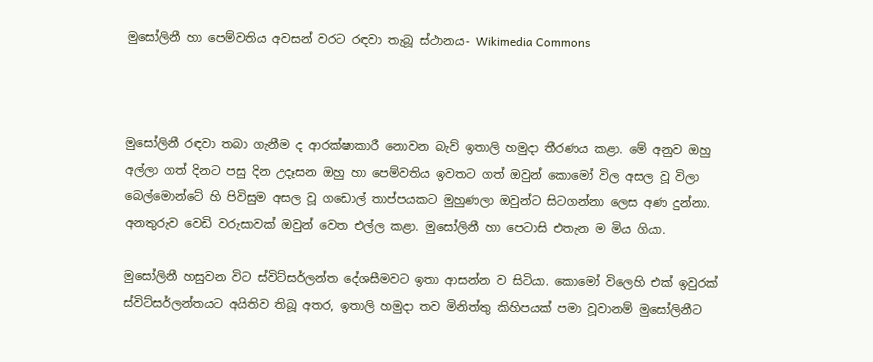මුසෝලිනී හා පෙම්වතිය අවසන් වරට රඳවා තැබූ ස්ථානය- Wikimedia Commons



මුසෝලිනී රඳවා තබා ගැනීම ද ආරක්ෂාකාරී නොවන බැව් ඉතාලි හමුදා තීරණය කළා. මේ අනුව ඔහු අල්ලා ගත් දිනට පසු දින උදෑසන ඔහු හා පෙම්වතිය ඉවතට ගත් ඔවුන් කොමෝ විල අසල වූ විලා බෙල්මොන්ටේ හි පිවිසුම අසල වූ ගඩොල් තාප්පයකට මුහුණලා ඔවුන්ට සිටගන්නා ලෙස අණ දුන්නා. අනතුරුව වෙඩි වරුසාවක් ඔවුන් වෙත එල්ල කළා. මුසෝලිනී හා පෙටාසි එතැන ම මිය ගියා.

මුසෝලිනී හසුවන විට ස්විට්සර්ලන්ත දේශසීමවට ඉතා ආසන්න ව සිටියා. කොමෝ විලෙහි එක් ඉවුරක් ස්විට්සර්ලන්තයට අයිතිව තිබූ අතර, ඉතාලි හමුදා තව මිනිත්තු කිහිපයක් පමා වූවානම් මුසෝලිනීට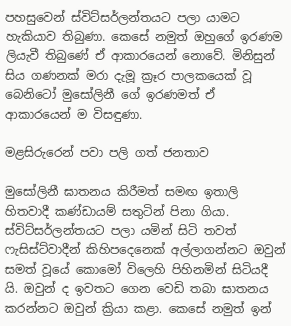පහසුවෙන් ස්විට්සර්ලන්තයට පලා යාමට හැකියාව තිබුණා. කෙසේ නමුත් ඔහුගේ ඉරණම ලියැවී තිබුණේ ඒ ආකාරයෙන් නොවේ. මිනිසුන් සිය ගණනක් මරා දැමූ ක්‍රෑර පාලකයෙක් වූ බෙනිටෝ මුසෝලිනී ගේ ඉරණමත් ඒ ආකාරයෙන් ම විසඳුණා.

මළසිරුරෙන් පවා පලි ගත් ජනතාව

මුසෝලිනී ඝාතනය කිරීමත් සමඟ ඉතාලි හිතවාදී කණ්ඩායම් සතුටින් පිනා ගියා. ස්විට්සර්ලන්තයට පලා යමින් සිටි තවත් ෆැසිස්ට්වාදීන් කිහිපදෙනෙක් අල්ලාගන්නට ඔවුන් සමත් වූයේ කොමෝ විලෙහි පිහිනමින් සිටියදී යි. ඔවුන් ද ඉවතට ගෙන වෙඩි තබා ඝාතනය කරන්නට ඔවුන් ක්‍රියා කළා. කෙසේ නමුත් ඉන්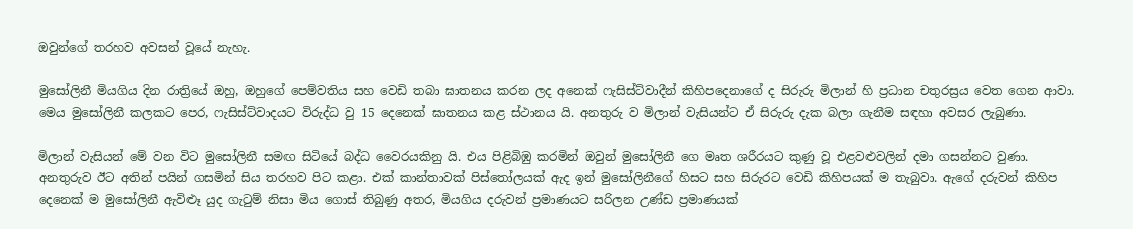ඔවුන්ගේ තරහව අවසන් වූයේ නැහැ.

මුසෝලිනී මියගිය දින රාත්‍රියේ ඔහු, ඔහුගේ පෙම්වතිය සහ වෙඩි තබා ඝාතනය කරන ලද අනෙක් ෆැසිස්ට්වාදීන් කිහිපදෙනාගේ ද සිරුරු මිලාන් හි ප්‍රධාන චතුරස්‍රය වෙත ගෙන ආවා. මෙය මුසෝලිනී කලකට පෙර, ෆැසිස්ට්වාදයට විරුද්ධ වු 15 දෙනෙක් ඝාතනය කළ ස්ථානය යි. අනතුරු ව මිලාන් වැසියන්ට ඒ සිරුරු දැක බලා ගැනීම සඳහා අවසර ලැබුණා.

මිලාන් වැසියන් මේ වන විට මුසෝලිනී සමඟ සිටියේ බද්ධ වෛරයකිනු යි. එය පිළිබිඹු කරමින් ඔවුන් මුසෝලිනී ගෙ මෘත ශරීරයට කුණු වූ එළවළුවලින් දමා ගසන්නට වුණා. අනතුරුව ඊට අතින් පයින් ගසමින් සිය තරහව පිට කළා. එක් කාන්තාවක් පිස්තෝලයක් ඇද ඉන් මුසෝලිනීගේ හිසට සහ සිරුරට වෙඩි කිහිපයක් ම තැබුවා. ඇගේ දරුවන් කිහිප දෙනෙක් ම මුසෝලිනී ඇවිළූ යුද ගැටුම් නිසා මිය ගොස් තිබුණු අතර, මියගිය දරුවන් ප්‍රමාණයට සරිලන උණ්ඩ ප්‍රමාණයක්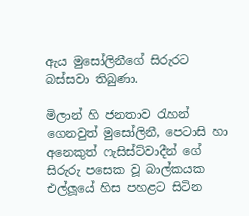ඇය මුසෝලිනීගේ සිරුරට බස්සවා තිබුණා.

මිලාන් හි ජනතාව රැහන් ගෙනවුත් මුසෝලිනී, පෙටාසි හා අනෙකුත් ෆැසිස්ට්වාදීන් ගේ සිරුරු පසෙක වූ බාල්කයක එල්ලූයේ හිස පහළට සිටින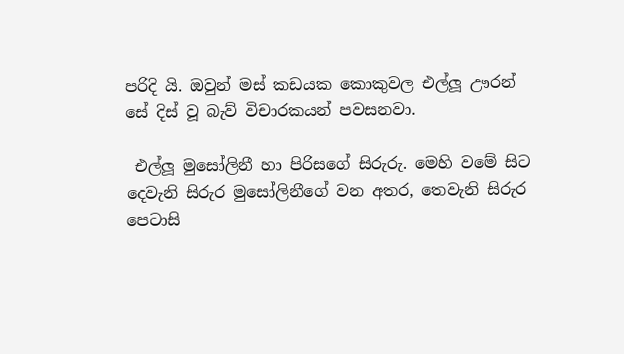පරිදි යි. ඔවුන් මස් කඩයක කොකුවල එල්ලූ ඌරන් සේ දිස් වූ බැව් විචාරකයන් පවසනවා.

 එල්ලූ මුසෝලිනී හා පිරිසගේ සිරුරු. මෙහි වමේ සිට දෙවැනි සිරුර මුසෝලිනීගේ වන අතර, තෙවැනි සිරුර පෙටාසි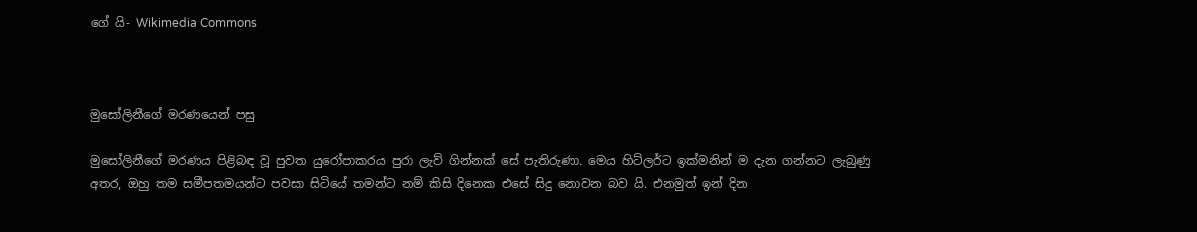ගේ යි- Wikimedia Commons



මුසෝලිනීගේ මරණයෙන් පසු

මුසෝලිනීගේ මරණය පිළිබඳ වූ පුවත යුරෝපාකරය පුරා ලැව් ගින්නක් සේ පැතිරුණා. මෙය හිට්ලර්ට ඉක්මනින් ම දැන ගන්නට ලැබුණු අතර, ඔහු තම සමීපතමයන්ට පවසා සිටියේ තමන්ට නම් කිසි දිනෙක එසේ සිදු නොවන බව යි. එනමුත් ඉන් දින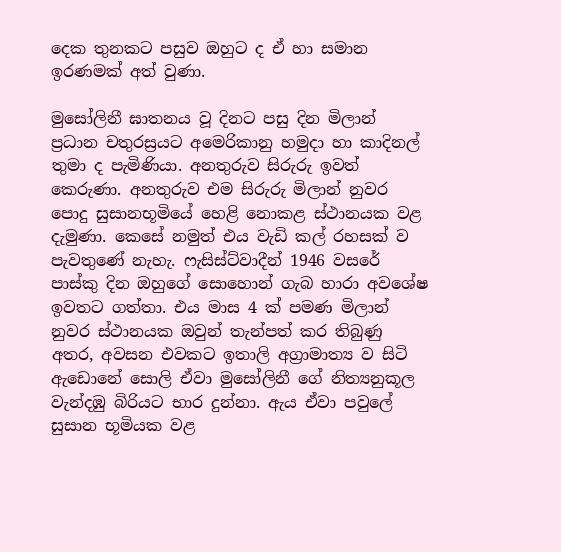දෙක තුනකට පසුව ඔහුට ද ඒ හා සමාන ඉරණමක් අත් වුණා.

මුසෝලිනී ඝාතනය වූ දිනට පසු දින මිලාන් ප්‍රධාන චතුරස්‍රයට අමෙරිකානු හමුදා හා කාදිනල් තුමා ද පැමිණියා. අනතුරුව සිරුරු ඉවත් කෙරුණා. අනතුරුව එම සිරුරු මිලාන් නුවර පොදු සුසානභූමියේ හෙළි නොකළ ස්ථානයක වළ දැමුණා. කෙසේ නමුත් එය වැඩි කල් රහසක් ව පැවතුණේ නැහැ. ෆැසිස්ට්වාදීන් 1946 වසරේ පාස්කු දින ඔහුගේ සොහොන් ගැබ හාරා අවශේෂ ඉවතට ගත්තා. එය මාස 4 ක් පමණ මිලාන් නුවර ස්ථානයක ඔවුන් තැන්පත් කර තිබුණු අතර, අවසන එවකට ඉතාලි අග්‍රාමාත්‍ය ව සිටි ඇඩොනේ සොලි ඒවා මුසෝලිනී ගේ නිත්‍යනුකූල වැන්දඹු බිරියට භාර දුන්නා. ඇය ඒවා පවුලේ සුසාන භූමියක වළ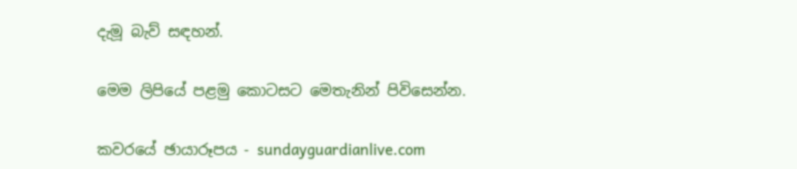දැමූ බැව් සඳහන්.

මෙම ලිපියේ පළමු කොටසට මෙතැනින් පිවිසෙන්න.

කවරයේ ඡායාරූපය - sundayguardianlive.com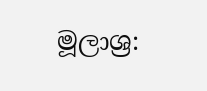මූලාශ්‍ර: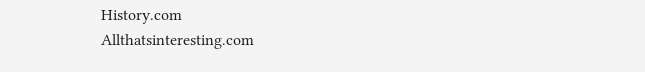History.com
Allthatsinteresting.com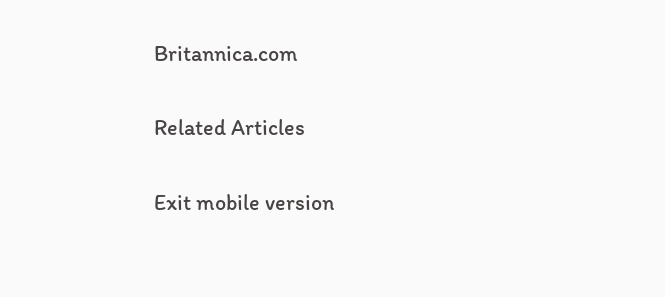Britannica.com

Related Articles

Exit mobile version